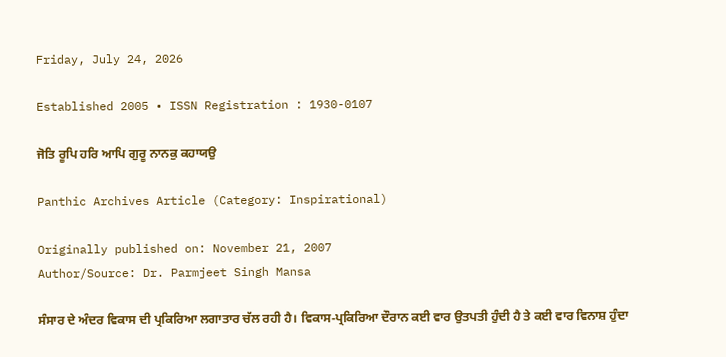Friday, July 24, 2026

Established 2005 • ISSN Registration : 1930-0107

ਜੋਤਿ ਰੂਪਿ ਹਰਿ ਆਪਿ ਗੁਰੂ ਨਾਨਕੁ ਕਹਾਯਉ

Panthic Archives Article (Category: Inspirational)

Originally published on: November 21, 2007
Author/Source: Dr. Parmjeet Singh Mansa

ਸੰਸਾਰ ਦੇ ਅੰਦਰ ਵਿਕਾਸ ਦੀ ਪ੍ਰਕਿਰਿਆ ਲਗਾਤਾਰ ਚੱਲ ਰਹੀ ਹੈ। ਵਿਕਾਸ-ਪ੍ਰਕਿਰਿਆ ਦੌਰਾਨ ਕਈ ਵਾਰ ਉਤਪਤੀ ਹੁੰਦੀ ਹੈ ਤੇ ਕਈ ਵਾਰ ਵਿਨਾਸ਼ ਹੁੰਦਾ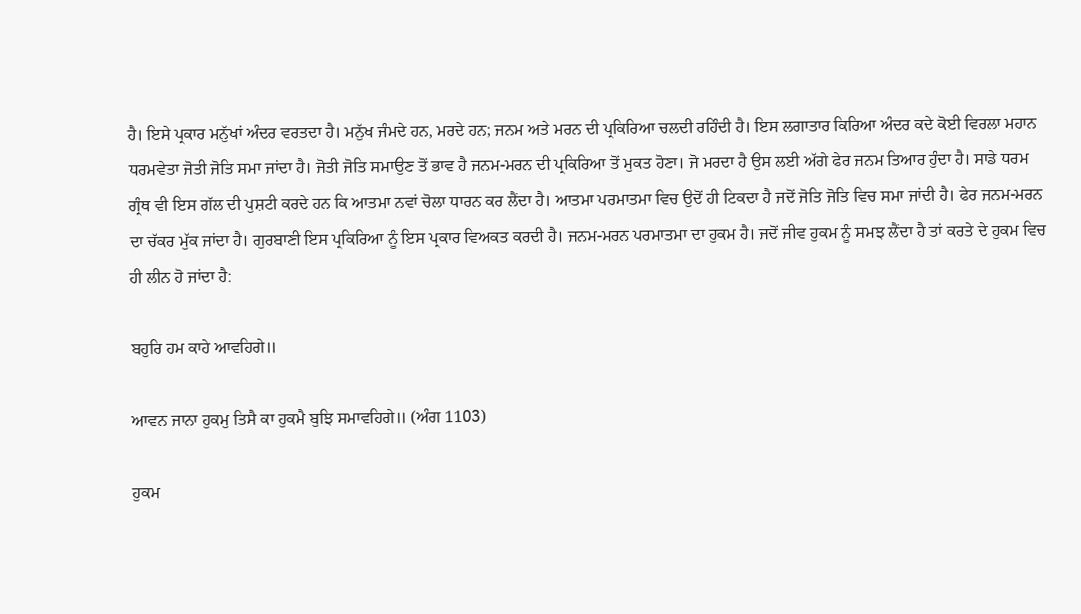ਹੈ। ਇਸੇ ਪ੍ਰਕਾਰ ਮਨੁੱਖਾਂ ਅੰਦਰ ਵਰਤਦਾ ਹੈ। ਮਨੁੱਖ ਜੰਮਦੇ ਹਨ, ਮਰਦੇ ਹਨ; ਜਨਮ ਅਤੇ ਮਰਨ ਦੀ ਪ੍ਰਕਿਰਿਆ ਚਲਦੀ ਰਹਿੰਦੀ ਹੈ। ਇਸ ਲਗਾਤਾਰ ਕਿਰਿਆ ਅੰਦਰ ਕਦੇ ਕੋਈ ਵਿਰਲਾ ਮਹਾਨ ਧਰਮਵੇਤਾ ਜੋਤੀ ਜੋਤਿ ਸਮਾ ਜਾਂਦਾ ਹੈ। ਜੋਤੀ ਜੋਤਿ ਸਮਾਉਣ ਤੋਂ ਭਾਵ ਹੈ ਜਨਮ-ਮਰਨ ਦੀ ਪ੍ਰਕਿਰਿਆ ਤੋਂ ਮੁਕਤ ਹੋਣਾ। ਜੋ ਮਰਦਾ ਹੈ ਉਸ ਲਈ ਅੱਗੇ ਫੇਰ ਜਨਮ ਤਿਆਰ ਹੁੰਦਾ ਹੈ। ਸਾਡੇ ਧਰਮ ਗ੍ਰੰਥ ਵੀ ਇਸ ਗੱਲ ਦੀ ਪੁਸ਼ਟੀ ਕਰਦੇ ਹਨ ਕਿ ਆਤਮਾ ਨਵਾਂ ਚੋਲਾ ਧਾਰਨ ਕਰ ਲੈਂਦਾ ਹੈ। ਆਤਮਾ ਪਰਮਾਤਮਾ ਵਿਚ ਉਦੋਂ ਹੀ ਟਿਕਦਾ ਹੈ ਜਦੋਂ ਜੋਤਿ ਜੋਤਿ ਵਿਚ ਸਮਾ ਜਾਂਦੀ ਹੈ। ਫੇਰ ਜਨਮ-ਮਰਨ ਦਾ ਚੱਕਰ ਮੁੱਕ ਜਾਂਦਾ ਹੈ। ਗੁਰਬਾਣੀ ਇਸ ਪ੍ਰਕਿਰਿਆ ਨੂੰ ਇਸ ਪ੍ਰਕਾਰ ਵਿਅਕਤ ਕਰਦੀ ਹੈ। ਜਨਮ-ਮਰਨ ਪਰਮਾਤਮਾ ਦਾ ਹੁਕਮ ਹੈ। ਜਦੋਂ ਜੀਵ ਹੁਕਮ ਨੂੰ ਸਮਝ ਲੈਂਦਾ ਹੈ ਤਾਂ ਕਰਤੇ ਦੇ ਹੁਕਮ ਵਿਚ ਹੀ ਲੀਨ ਹੋ ਜਾਂਦਾ ਹੈ:

ਬਹੁਰਿ ਹਮ ਕਾਹੇ ਆਵਹਿਗੇ॥

ਆਵਨ ਜਾਨਾ ਹੁਕਮੁ ਤਿਸੈ ਕਾ ਹੁਕਮੈ ਬੁਝਿ ਸਮਾਵਹਿਗੇ॥ (ਅੰਗ 1103)

ਹੁਕਮ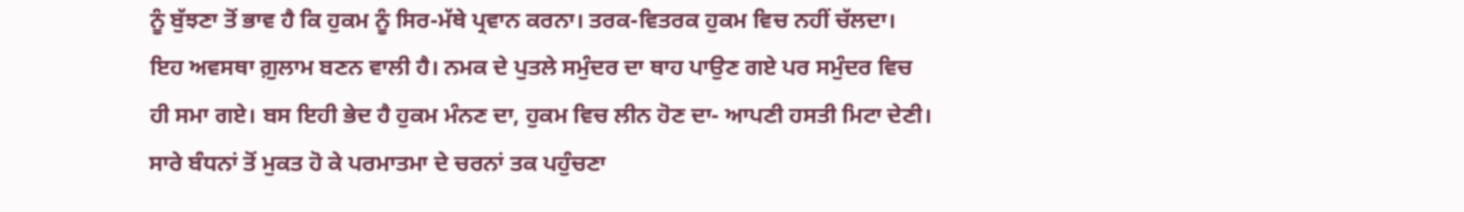ਨੂੰ ਬੁੱਝਣਾ ਤੋਂ ਭਾਵ ਹੈ ਕਿ ਹੁਕਮ ਨੂੰ ਸਿਰ-ਮੱਥੇ ਪ੍ਰਵਾਨ ਕਰਨਾ। ਤਰਕ-ਵਿਤਰਕ ਹੁਕਮ ਵਿਚ ਨਹੀਂ ਚੱਲਦਾ। ਇਹ ਅਵਸਥਾ ਗ਼ੁਲਾਮ ਬਣਨ ਵਾਲੀ ਹੈ। ਨਮਕ ਦੇ ਪੁਤਲੇ ਸਮੁੰਦਰ ਦਾ ਥਾਹ ਪਾਉਣ ਗਏ ਪਰ ਸਮੁੰਦਰ ਵਿਚ ਹੀ ਸਮਾ ਗਏ। ਬਸ ਇਹੀ ਭੇਦ ਹੈ ਹੁਕਮ ਮੰਨਣ ਦਾ, ਹੁਕਮ ਵਿਚ ਲੀਨ ਹੋਣ ਦਾ- ਆਪਣੀ ਹਸਤੀ ਮਿਟਾ ਦੇਣੀ। ਸਾਰੇ ਬੰਧਨਾਂ ਤੋਂ ਮੁਕਤ ਹੋ ਕੇ ਪਰਮਾਤਮਾ ਦੇ ਚਰਨਾਂ ਤਕ ਪਹੁੰਚਣਾ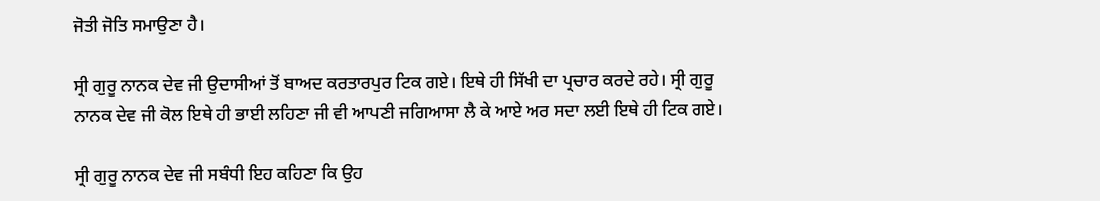ਜੋਤੀ ਜੋਤਿ ਸਮਾਉਣਾ ਹੈ।

ਸ੍ਰੀ ਗੁਰੂ ਨਾਨਕ ਦੇਵ ਜੀ ਉਦਾਸੀਆਂ ਤੋਂ ਬਾਅਦ ਕਰਤਾਰਪੁਰ ਟਿਕ ਗਏ। ਇਥੇ ਹੀ ਸਿੱਖੀ ਦਾ ਪ੍ਰਚਾਰ ਕਰਦੇ ਰਹੇ। ਸ੍ਰੀ ਗੁਰੂ ਨਾਨਕ ਦੇਵ ਜੀ ਕੋਲ ਇਥੇ ਹੀ ਭਾਈ ਲਹਿਣਾ ਜੀ ਵੀ ਆਪਣੀ ਜਗਿਆਸਾ ਲੈ ਕੇ ਆਏ ਅਰ ਸਦਾ ਲਈ ਇਥੇ ਹੀ ਟਿਕ ਗਏ।

ਸ੍ਰੀ ਗੁਰੂ ਨਾਨਕ ਦੇਵ ਜੀ ਸਬੰਧੀ ਇਹ ਕਹਿਣਾ ਕਿ ਉਹ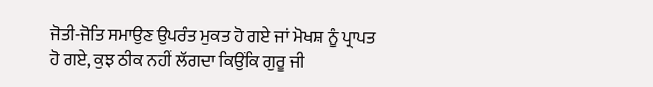ਜੋਤੀ-ਜੋਤਿ ਸਮਾਉਣ ਉਪਰੰਤ ਮੁਕਤ ਹੋ ਗਏ ਜਾਂ ਮੋਖਸ਼ ਨੂੰ ਪ੍ਰਾਪਤ ਹੋ ਗਏ, ਕੁਝ ਠੀਕ ਨਹੀਂ ਲੱਗਦਾ ਕਿਉਂਕਿ ਗੁਰੂ ਜੀ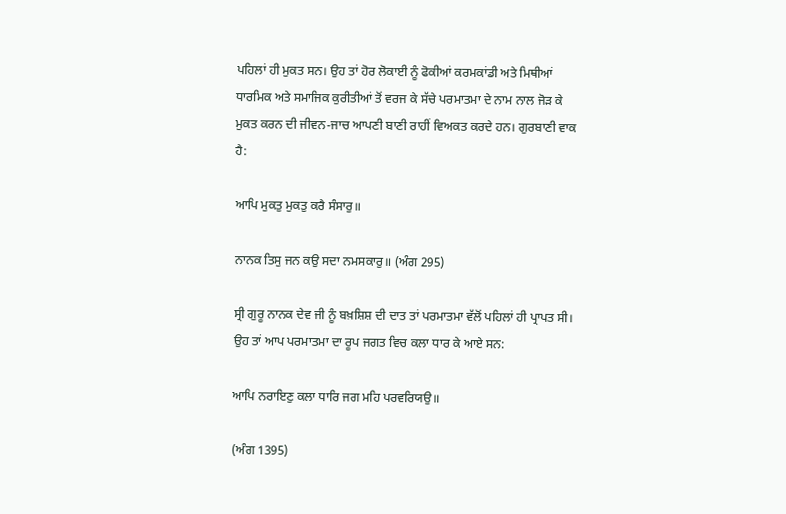ਪਹਿਲਾਂ ਹੀ ਮੁਕਤ ਸਨ। ਉਹ ਤਾਂ ਹੋਰ ਲੋਕਾਈ ਨੂੰ ਫੋਕੀਆਂ ਕਰਮਕਾਂਡੀ ਅਤੇ ਮਿਥੀਆਂ ਧਾਰਮਿਕ ਅਤੇ ਸਮਾਜਿਕ ਕੁਰੀਤੀਆਂ ਤੋਂ ਵਰਜ ਕੇ ਸੱਚੇ ਪਰਮਾਤਮਾ ਦੇ ਨਾਮ ਨਾਲ ਜੋੜ ਕੇ ਮੁਕਤ ਕਰਨ ਦੀ ਜੀਵਨ-ਜਾਚ ਆਪਣੀ ਬਾਣੀ ਰਾਹੀਂ ਵਿਅਕਤ ਕਰਦੇ ਹਨ। ਗੁਰਬਾਣੀ ਵਾਕ ਹੈ:

ਆਪਿ ਮੁਕਤੁ ਮੁਕਤੁ ਕਰੈ ਸੰਸਾਰੁ॥

ਨਾਨਕ ਤਿਸੁ ਜਨ ਕਉ ਸਦਾ ਨਮਸਕਾਰੁ॥ (ਅੰਗ 295)

ਸ੍ਰੀ ਗੁਰੂ ਨਾਨਕ ਦੇਵ ਜੀ ਨੂੰ ਬਖ਼ਸ਼ਿਸ਼ ਦੀ ਦਾਤ ਤਾਂ ਪਰਮਾਤਮਾ ਵੱਲੋਂ ਪਹਿਲਾਂ ਹੀ ਪ੍ਰਾਪਤ ਸੀ। ਉਹ ਤਾਂ ਆਪ ਪਰਮਾਤਮਾ ਦਾ ਰੂਪ ਜਗਤ ਵਿਚ ਕਲਾ ਧਾਰ ਕੇ ਆਏ ਸਨ:

ਆਪਿ ਨਰਾਇਣੁ ਕਲਾ ਧਾਰਿ ਜਗ ਮਹਿ ਪਰਵਰਿਯਉ॥

(ਅੰਗ 1395)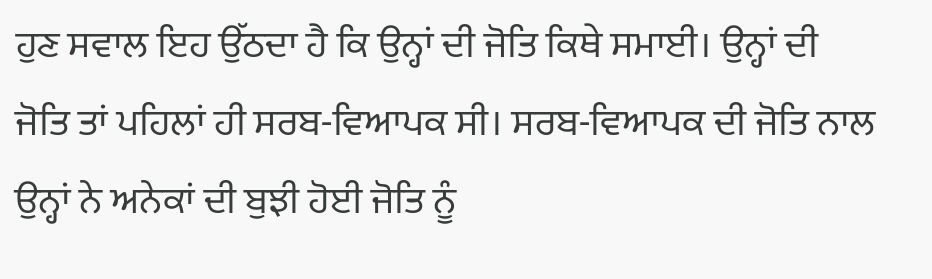ਹੁਣ ਸਵਾਲ ਇਹ ਉੱਠਦਾ ਹੈ ਕਿ ਉਨ੍ਹਾਂ ਦੀ ਜੋਤਿ ਕਿਥੇ ਸਮਾਈ। ਉਨ੍ਹਾਂ ਦੀ ਜੋਤਿ ਤਾਂ ਪਹਿਲਾਂ ਹੀ ਸਰਬ-ਵਿਆਪਕ ਸੀ। ਸਰਬ-ਵਿਆਪਕ ਦੀ ਜੋਤਿ ਨਾਲ ਉਨ੍ਹਾਂ ਨੇ ਅਨੇਕਾਂ ਦੀ ਬੁਝੀ ਹੋਈ ਜੋਤਿ ਨੂੰ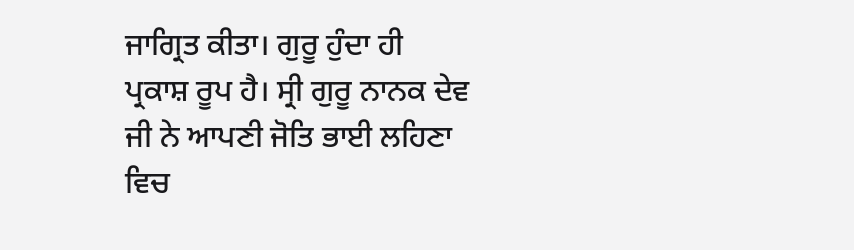ਜਾਗ੍ਰਿਤ ਕੀਤਾ। ਗੁਰੂ ਹੁੰਦਾ ਹੀ ਪ੍ਰਕਾਸ਼ ਰੂਪ ਹੈ। ਸ੍ਰੀ ਗੁਰੂ ਨਾਨਕ ਦੇਵ ਜੀ ਨੇ ਆਪਣੀ ਜੋਤਿ ਭਾਈ ਲਹਿਣਾ ਵਿਚ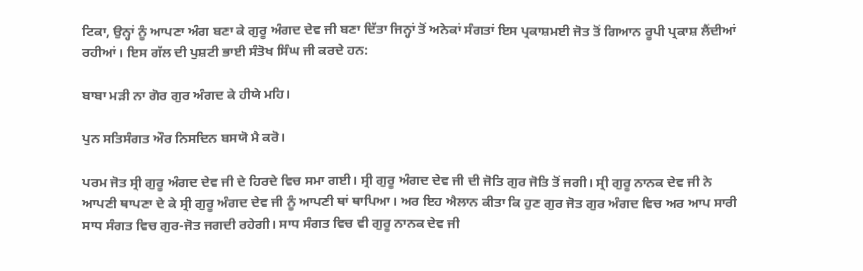ਟਿਕਾ, ਉਨ੍ਹਾਂ ਨੂੰ ਆਪਣਾ ਅੰਗ ਬਣਾ ਕੇ ਗੁਰੂ ਅੰਗਦ ਦੇਵ ਜੀ ਬਣਾ ਦਿੱਤਾ ਜਿਨ੍ਹਾਂ ਤੋਂ ਅਨੇਕਾਂ ਸੰਗਤਾਂ ਇਸ ਪ੍ਰਕਾਸ਼ਮਈ ਜੋਤ ਤੋਂ ਗਿਆਨ ਰੂਪੀ ਪ੍ਰਕਾਸ਼ ਲੈਂਦੀਆਂ ਰਹੀਆਂ। ਇਸ ਗੱਲ ਦੀ ਪੁਸ਼ਟੀ ਭਾਈ ਸੰਤੋਖ ਸਿੰਘ ਜੀ ਕਰਦੇ ਹਨ:

ਬਾਬਾ ਮੜੀ ਨਾ ਗੋਰ ਗੁਰ ਅੰਗਦ ਕੇ ਹੀਯੇ ਮਹਿ।

ਪੁਨ ਸਤਿਸੰਗਤ ਔਰ ਨਿਸਦਿਨ ਬਸਯੋ ਮੈ ਕਰੋ।

ਪਰਮ ਜੋਤ ਸ੍ਰੀ ਗੁਰੂ ਅੰਗਦ ਦੇਵ ਜੀ ਦੇ ਹਿਰਦੇ ਵਿਚ ਸਮਾ ਗਈ। ਸ੍ਰੀ ਗੁਰੂ ਅੰਗਦ ਦੇਵ ਜੀ ਦੀ ਜੋਤਿ ਗੁਰ ਜੋਤਿ ਤੋਂ ਜਗੀ। ਸ੍ਰੀ ਗੁਰੂ ਨਾਨਕ ਦੇਵ ਜੀ ਨੇ ਆਪਣੀ ਥਾਪਣਾ ਦੇ ਕੇ ਸ੍ਰੀ ਗੁਰੂ ਅੰਗਦ ਦੇਵ ਜੀ ਨੂੰ ਆਪਣੀ ਥਾਂ ਥਾਪਿਆ। ਅਰ ਇਹ ਐਲਾਨ ਕੀਤਾ ਕਿ ਹੁਣ ਗੁਰ ਜੋਤ ਗੁਰ ਅੰਗਦ ਵਿਚ ਅਰ ਆਪ ਸਾਰੀ ਸਾਧ ਸੰਗਤ ਵਿਚ ਗੁਰ-ਜੋਤ ਜਗਦੀ ਰਹੇਗੀ। ਸਾਧ ਸੰਗਤ ਵਿਚ ਵੀ ਗੁਰੂ ਨਾਨਕ ਦੇਵ ਜੀ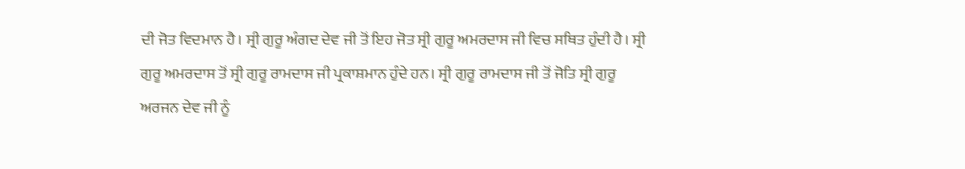ਦੀ ਜੋਤ ਵਿਦਮਾਨ ਹੈ। ਸ੍ਰੀ ਗੁਰੂ ਅੰਗਦ ਦੇਵ ਜੀ ਤੋਂ ਇਹ ਜੋਤ ਸ੍ਰੀ ਗੁਰੂ ਅਮਰਦਾਸ ਜੀ ਵਿਚ ਸਥਿਤ ਹੁੰਦੀ ਹੈ। ਸ੍ਰੀ ਗੁਰੂ ਅਮਰਦਾਸ ਤੋਂ ਸ੍ਰੀ ਗੁਰੂ ਰਾਮਦਾਸ ਜੀ ਪ੍ਰਕਾਸ਼ਮਾਨ ਹੁੰਦੇ ਹਨ। ਸ੍ਰੀ ਗੁਰੂ ਰਾਮਦਾਸ ਜੀ ਤੋਂ ਜੋਤਿ ਸ੍ਰੀ ਗੁਰੂ ਅਰਜਨ ਦੇਵ ਜੀ ਨੂੰ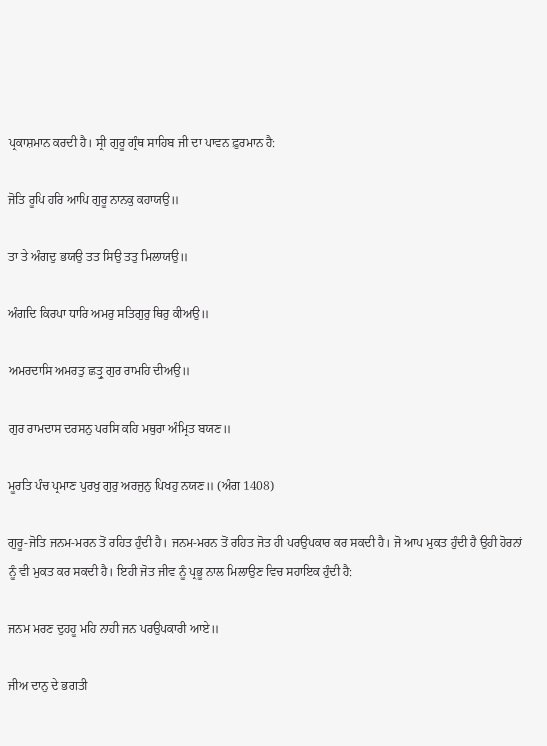ਪ੍ਰਕਾਸ਼ਮਾਨ ਕਰਦੀ ਹੈ। ਸ੍ਰੀ ਗੁਰੂ ਗ੍ਰੰਥ ਸਾਹਿਬ ਜੀ ਦਾ ਪਾਵਨ ਫ਼ੁਰਮਾਨ ਹੈ:

ਜੋਤਿ ਰੂਪਿ ਹਰਿ ਆਪਿ ਗੁਰੂ ਨਾਨਕੁ ਕਹਾਯਉ॥

ਤਾ ਤੇ ਅੰਗਦੁ ਭਯਉ ਤਤ ਸਿਉ ਤਤੁ ਮਿਲਾਯਉ॥

ਅੰਗਦਿ ਕਿਰਪਾ ਧਾਰਿ ਅਮਰੁ ਸਤਿਗੁਰੁ ਥਿਰੁ ਕੀਅਉ॥

ਅਮਰਦਾਸਿ ਅਮਰਤੁ ਛਤ੍ਰੁ ਗੁਰ ਰਾਮਹਿ ਦੀਅਉ॥

ਗੁਰ ਰਾਮਦਾਸ ਦਰਸਨੁ ਪਰਸਿ ਕਹਿ ਮਥੁਰਾ ਅੰਮ੍ਰਿਤ ਬਯਣ॥

ਮੂਰਤਿ ਪੰਚ ਪ੍ਰਮਾਣ ਪੁਰਖੁ ਗੁਰੁ ਅਰਜੁਨੁ ਪਿਖਹੁ ਨਯਣ॥ (ਅੰਗ 1408)

ਗੁਰੂ-ਜੋਤਿ ਜਨਮ-ਮਰਨ ਤੋਂ ਰਹਿਤ ਹੁੰਦੀ ਹੈ। ਜਨਮ-ਮਰਨ ਤੋਂ ਰਹਿਤ ਜੋਤ ਹੀ ਪਰਉਪਕਾਰ ਕਰ ਸਕਦੀ ਹੈ। ਜੋ ਆਪ ਮੁਕਤ ਹੁੰਦੀ ਹੈ ਉਹੀ ਹੋਰਨਾਂ ਨੂੰ ਵੀ ਮੁਕਤ ਕਰ ਸਕਦੀ ਹੈ। ਇਹੀ ਜੋਤ ਜੀਵ ਨੂੰ ਪ੍ਰਭੂ ਨਾਲ ਮਿਲਾਉਣ ਵਿਚ ਸਹਾਇਕ ਹੁੰਦੀ ਹੈ:

ਜਨਮ ਮਰਣ ਦੁਹਹੂ ਮਹਿ ਨਾਹੀ ਜਨ ਪਰਉਪਕਾਰੀ ਆਏ॥

ਜੀਅ ਦਾਨੁ ਦੇ ਭਗਤੀ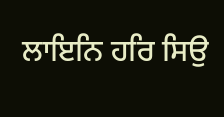ਲਾਇਨਿ ਹਰਿ ਸਿਉ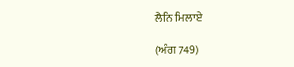ਲੈਨਿ ਮਿਲਾਏ

(ਅੰਗ 749)